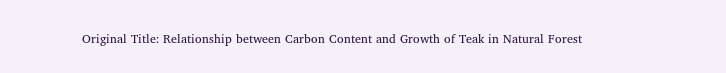Original Title: Relationship between Carbon Content and Growth of Teak in Natural Forest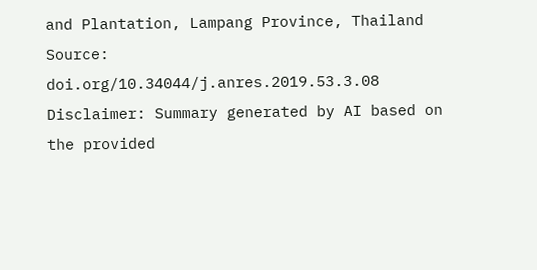and Plantation, Lampang Province, Thailand
Source: doi.org/10.34044/j.anres.2019.53.3.08
Disclaimer: Summary generated by AI based on the provided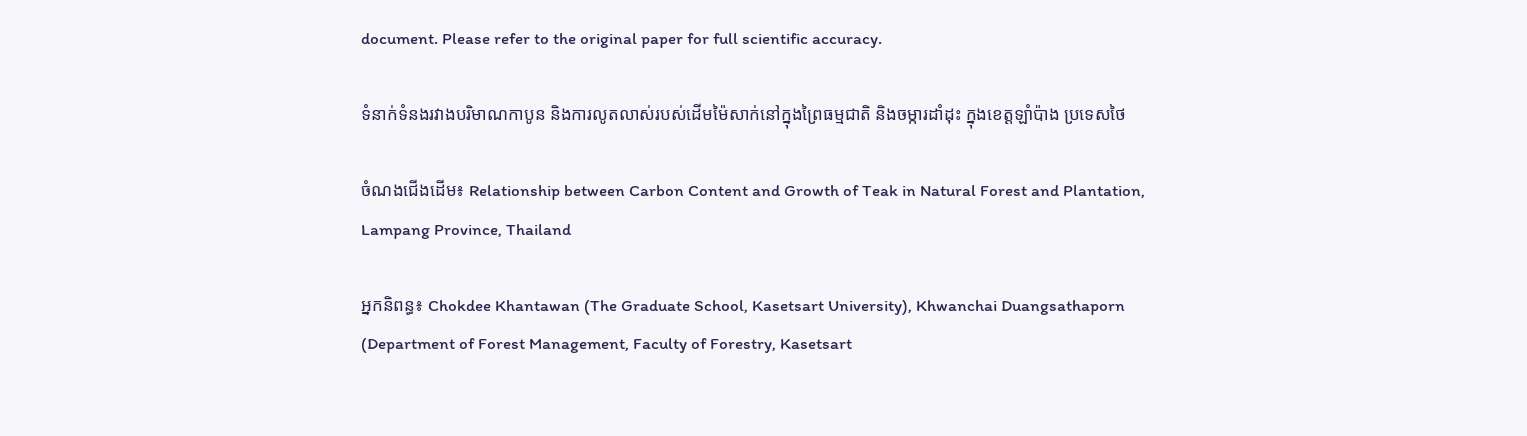document. Please refer to the original paper for full scientific accuracy.

ទំនាក់ទំនងរវាងបរិមាណកាបូន និងការលូតលាស់របស់ដើមម៉ៃសាក់នៅក្នុងព្រៃធម្មជាតិ និងចម្ការដាំដុះ ក្នុងខេត្តឡាំប៉ាង ប្រទេសថៃ

ចំណងជើងដើម៖ Relationship between Carbon Content and Growth of Teak in Natural Forest and Plantation, Lampang Province, Thailand

អ្នកនិពន្ធ៖ Chokdee Khantawan (The Graduate School, Kasetsart University), Khwanchai Duangsathaporn (Department of Forest Management, Faculty of Forestry, Kasetsart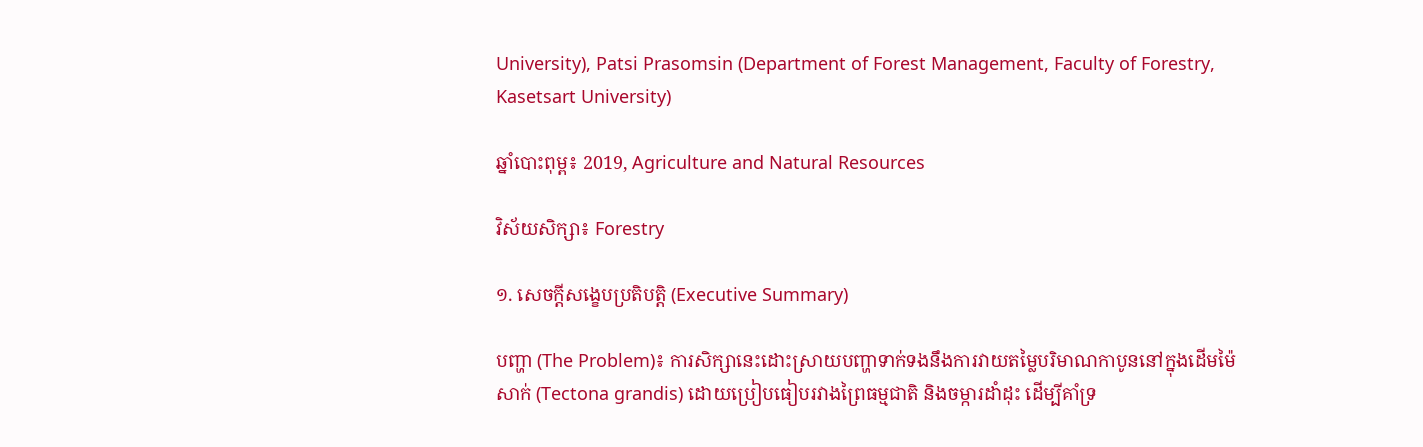University), Patsi Prasomsin (Department of Forest Management, Faculty of Forestry, Kasetsart University)

ឆ្នាំបោះពុម្ព៖ 2019, Agriculture and Natural Resources

វិស័យសិក្សា៖ Forestry

១. សេចក្តីសង្ខេបប្រតិបត្តិ (Executive Summary)

បញ្ហា (The Problem)៖ ការសិក្សានេះដោះស្រាយបញ្ហាទាក់ទងនឹងការវាយតម្លៃបរិមាណកាបូននៅក្នុងដើមម៉ៃសាក់ (Tectona grandis) ដោយប្រៀបធៀបរវាងព្រៃធម្មជាតិ និងចម្ការដាំដុះ ដើម្បីគាំទ្រ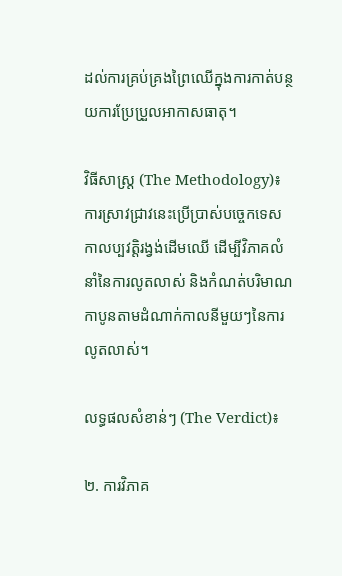ដល់ការគ្រប់គ្រងព្រៃឈើក្នុងការកាត់បន្ថយការប្រែប្រួលអាកាសធាតុ។

វិធីសាស្ត្រ (The Methodology)៖ ការស្រាវជ្រាវនេះប្រើប្រាស់បច្ចេកទេសកាលប្បវត្តិរង្វង់ដើមឈើ ដើម្បីវិភាគលំនាំនៃការលូតលាស់ និងកំណត់បរិមាណកាបូនតាមដំណាក់កាលនីមួយៗនៃការលូតលាស់។

លទ្ធផលសំខាន់ៗ (The Verdict)៖

២. ការវិភាគ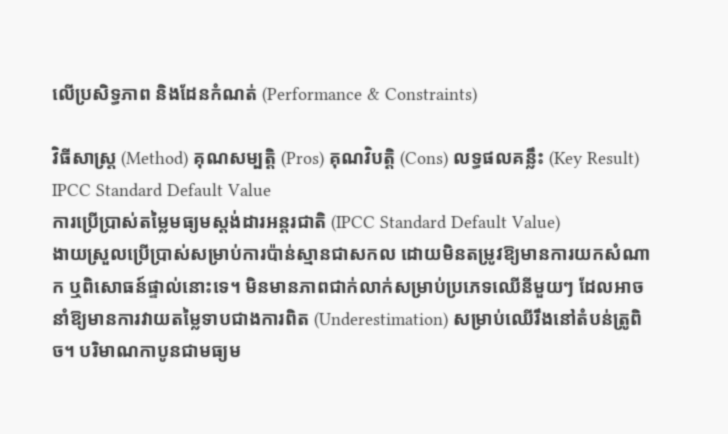លើប្រសិទ្ធភាព និងដែនកំណត់ (Performance & Constraints)

វិធីសាស្ត្រ (Method) គុណសម្បត្តិ (Pros) គុណវិបត្តិ (Cons) លទ្ធផលគន្លឹះ (Key Result)
IPCC Standard Default Value
ការប្រើប្រាស់តម្លៃមធ្យមស្តង់ដារអន្តរជាតិ (IPCC Standard Default Value)
ងាយស្រួលប្រើប្រាស់សម្រាប់ការប៉ាន់ស្មានជាសកល ដោយមិនតម្រូវឱ្យមានការយកសំណាក ឬពិសោធន៍ផ្ទាល់នោះទេ។ មិនមានភាពជាក់លាក់សម្រាប់ប្រភេទឈើនីមួយៗ ដែលអាចនាំឱ្យមានការវាយតម្លៃទាបជាងការពិត (Underestimation) សម្រាប់ឈើរឹងនៅតំបន់ត្រូពិច។ បរិមាណកាបូនជាមធ្យម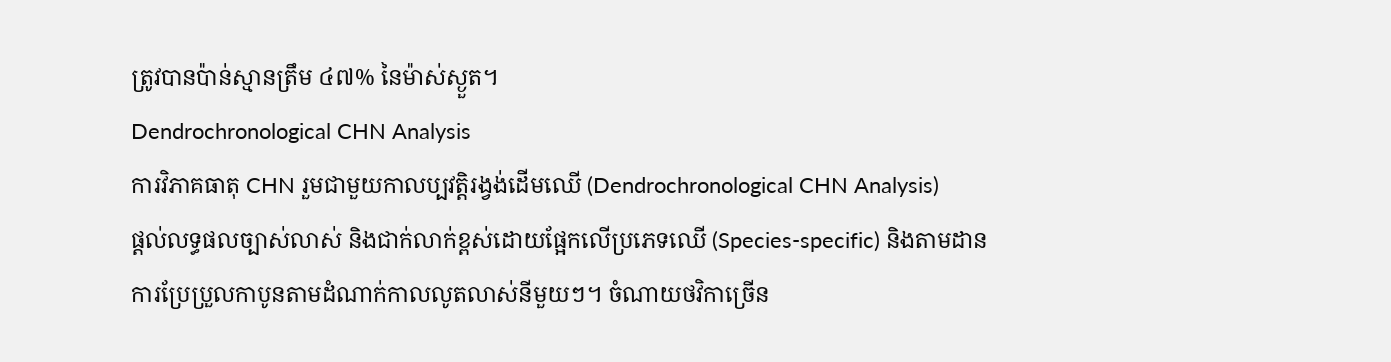ត្រូវបានប៉ាន់ស្មានត្រឹម ៤៧% នៃម៉ាស់ស្ងួត។
Dendrochronological CHN Analysis
ការវិភាគធាតុ CHN រួមជាមួយកាលប្បវត្តិរង្វង់ដើមឈើ (Dendrochronological CHN Analysis)
ផ្តល់លទ្ធផលច្បាស់លាស់ និងជាក់លាក់ខ្ពស់ដោយផ្អែកលើប្រភេទឈើ (Species-specific) និងតាមដានការប្រែប្រួលកាបូនតាមដំណាក់កាលលូតលាស់នីមួយៗ។ ចំណាយថវិកាច្រើន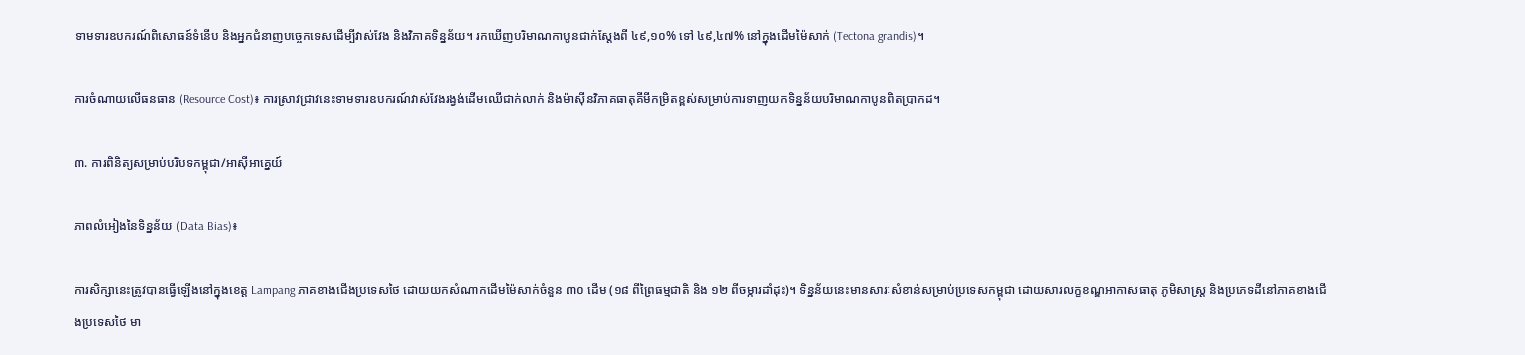ទាមទារឧបករណ៍ពិសោធន៍ទំនើប និងអ្នកជំនាញបច្ចេកទេសដើម្បីវាស់វែង និងវិភាគទិន្នន័យ។ រកឃើញបរិមាណកាបូនជាក់ស្តែងពី ៤៩,១០% ទៅ ៤៩,៤៧% នៅក្នុងដើមម៉ៃសាក់ (Tectona grandis)។

ការចំណាយលើធនធាន (Resource Cost)៖ ការស្រាវជ្រាវនេះទាមទារឧបករណ៍វាស់វែងរង្វង់ដើមឈើជាក់លាក់ និងម៉ាស៊ីនវិភាគធាតុគីមីកម្រិតខ្ពស់សម្រាប់ការទាញយកទិន្នន័យបរិមាណកាបូនពិតប្រាកដ។

៣. ការពិនិត្យសម្រាប់បរិបទកម្ពុជា/អាស៊ីអាគ្នេយ៍

ភាពលំអៀងនៃទិន្នន័យ (Data Bias)៖

ការសិក្សានេះត្រូវបានធ្វើឡើងនៅក្នុងខេត្ត Lampang ភាគខាងជើងប្រទេសថៃ ដោយយកសំណាកដើមម៉ៃសាក់ចំនួន ៣០ ដើម (១៨ ពីព្រៃធម្មជាតិ និង ១២ ពីចម្ការដាំដុះ)។ ទិន្នន័យនេះមានសារៈសំខាន់សម្រាប់ប្រទេសកម្ពុជា ដោយសារលក្ខខណ្ឌអាកាសធាតុ ភូមិសាស្ត្រ និងប្រភេទដីនៅភាគខាងជើងប្រទេសថៃ មា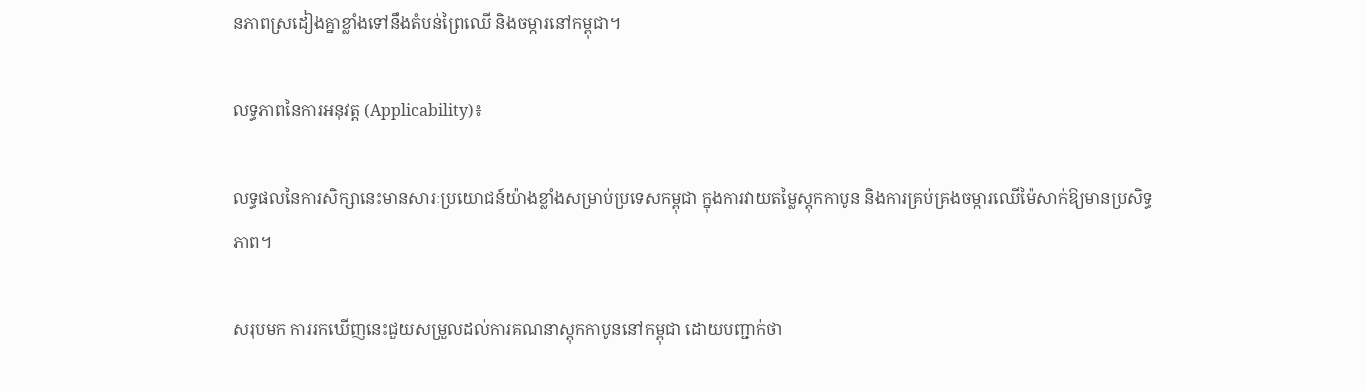នភាពស្រដៀងគ្នាខ្លាំងទៅនឹងតំបន់ព្រៃឈើ និងចម្ការនៅកម្ពុជា។

លទ្ធភាពនៃការអនុវត្ត (Applicability)៖

លទ្ធផលនៃការសិក្សានេះមានសារៈប្រយោជន៍យ៉ាងខ្លាំងសម្រាប់ប្រទេសកម្ពុជា ក្នុងការវាយតម្លៃស្តុកកាបូន និងការគ្រប់គ្រងចម្ការឈើម៉ៃសាក់ឱ្យមានប្រសិទ្ធភាព។

សរុបមក ការរកឃើញនេះជួយសម្រួលដល់ការគណនាស្តុកកាបូននៅកម្ពុជា ដោយបញ្ជាក់ថា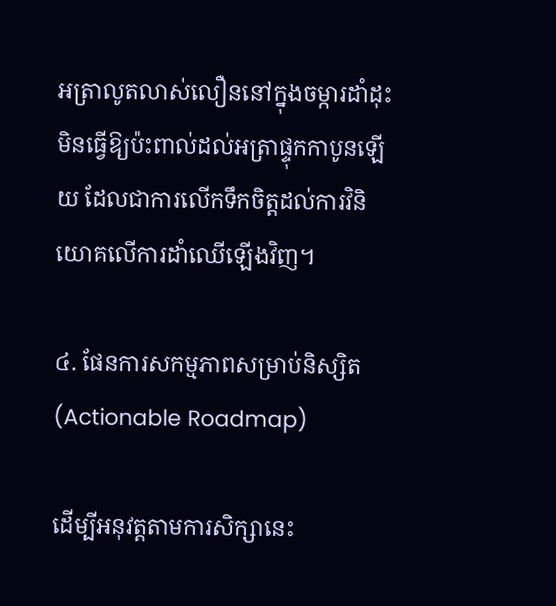អត្រាលូតលាស់លឿននៅក្នុងចម្ការដាំដុះមិនធ្វើឱ្យប៉ះពាល់ដល់អត្រាផ្ទុកកាបូនឡើយ ដែលជាការលើកទឹកចិត្តដល់ការវិនិយោគលើការដាំឈើឡើងវិញ។

៤. ផែនការសកម្មភាពសម្រាប់និស្សិត (Actionable Roadmap)

ដើម្បីអនុវត្តតាមការសិក្សានេះ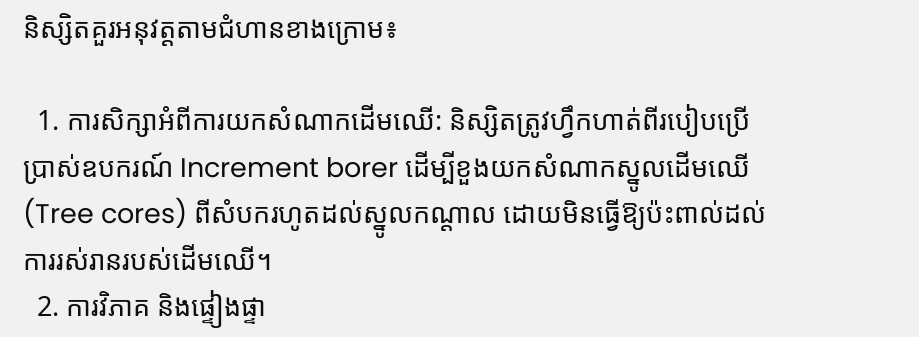និស្សិតគួរអនុវត្តតាមជំហានខាងក្រោម៖

  1. ការសិក្សាអំពីការយកសំណាកដើមឈើ: និស្សិតត្រូវហ្វឹកហាត់ពីរបៀបប្រើប្រាស់ឧបករណ៍ Increment borer ដើម្បីខួងយកសំណាកស្នូលដើមឈើ (Tree cores) ពីសំបករហូតដល់ស្នូលកណ្តាល ដោយមិនធ្វើឱ្យប៉ះពាល់ដល់ការរស់រានរបស់ដើមឈើ។
  2. ការវិភាគ និងផ្ទៀងផ្ទា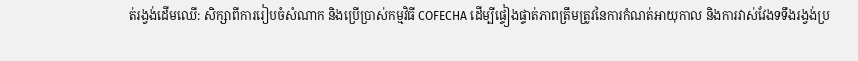ត់រង្វង់ដើមឈើ: សិក្សាពីការរៀបចំសំណាក និងប្រើប្រាស់កម្មវិធី COFECHA ដើម្បីផ្ទៀងផ្ទាត់ភាពត្រឹមត្រូវនៃការកំណត់អាយុកាល និងការវាស់វែងទទឹងរង្វង់ប្រ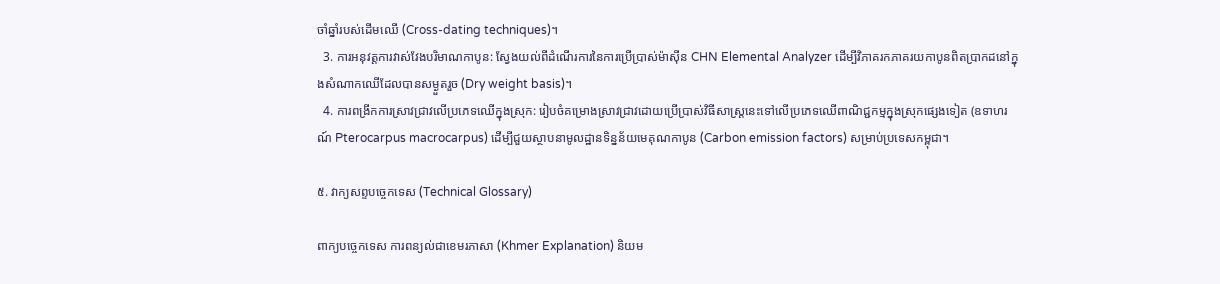ចាំឆ្នាំរបស់ដើមឈើ (Cross-dating techniques)។
  3. ការអនុវត្តការវាស់វែងបរិមាណកាបូន: ស្វែងយល់ពីដំណើរការនៃការប្រើប្រាស់ម៉ាស៊ីន CHN Elemental Analyzer ដើម្បីវិភាគរកភាគរយកាបូនពិតប្រាកដនៅក្នុងសំណាកឈើដែលបានសម្ងួតរួច (Dry weight basis)។
  4. ការពង្រីកការស្រាវជ្រាវលើប្រភេទឈើក្នុងស្រុក: រៀបចំគម្រោងស្រាវជ្រាវដោយប្រើប្រាស់វិធីសាស្ត្រនេះទៅលើប្រភេទឈើពាណិជ្ជកម្មក្នុងស្រុកផ្សេងទៀត (ឧទាហរណ៍ Pterocarpus macrocarpus) ដើម្បីជួយស្ថាបនាមូលដ្ឋានទិន្នន័យមេគុណកាបូន (Carbon emission factors) សម្រាប់ប្រទេសកម្ពុជា។

៥. វាក្យសព្ទបច្ចេកទេស (Technical Glossary)

ពាក្យបច្ចេកទេស ការពន្យល់ជាខេមរភាសា (Khmer Explanation) និយម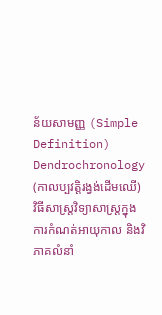ន័យសាមញ្ញ (Simple Definition)
Dendrochronology (កាលប្បវត្តិរង្វង់ដើមឈើ) វិធីសាស្ត្រវិទ្យាសាស្ត្រក្នុងការកំណត់អាយុកាល និងវិភាគលំនាំ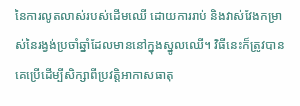នៃការលូតលាស់របស់ដើមឈើ ដោយការរាប់ និងវាស់វែងកម្រាស់នៃរង្វង់ប្រចាំឆ្នាំដែលមាននៅក្នុងស្នូលឈើ។ វិធីនេះក៏ត្រូវបានគេប្រើដើម្បីសិក្សាពីប្រវត្តិអាកាសធាតុ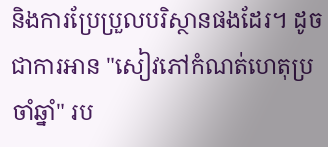និងការប្រែប្រួលបរិស្ថានផងដែរ។ ដូចជាការអាន "សៀវភៅកំណត់ហេតុប្រចាំឆ្នាំ" រប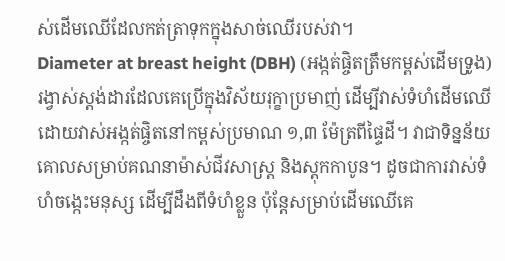ស់ដើមឈើដែលកត់ត្រាទុកក្នុងសាច់ឈើរបស់វា។
Diameter at breast height (DBH) (អង្កត់ផ្ចិតត្រឹមកម្ពស់ដើមទ្រូង) រង្វាស់ស្តង់ដារដែលគេប្រើក្នុងវិស័យរុក្ខាប្រមាញ់ ដើម្បីវាស់ទំហំដើមឈើ ដោយវាស់អង្កត់ផ្ចិតនៅកម្ពស់ប្រមាណ ១,៣ ម៉ែត្រពីផ្ទៃដី។ វាជាទិន្នន័យគោលសម្រាប់គណនាម៉ាស់ជីវសាស្ត្រ និងស្តុកកាបូន។ ដូចជាការវាស់ទំហំចង្កេះមនុស្ស ដើម្បីដឹងពីទំហំខ្លួន ប៉ុន្តែសម្រាប់ដើមឈើគេ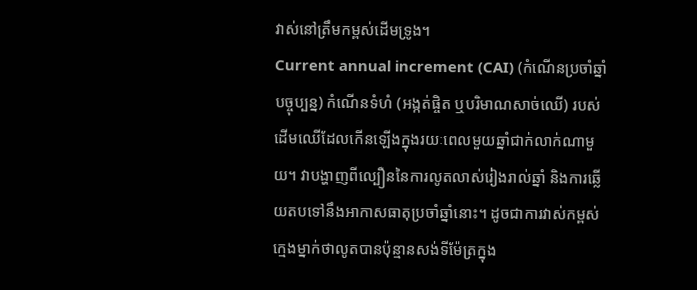វាស់នៅត្រឹមកម្ពស់ដើមទ្រូង។
Current annual increment (CAI) (កំណើនប្រចាំឆ្នាំបច្ចុប្បន្ន) កំណើនទំហំ (អង្កត់ផ្ចិត ឬបរិមាណសាច់ឈើ) របស់ដើមឈើដែលកើនឡើងក្នុងរយៈពេលមួយឆ្នាំជាក់លាក់ណាមួយ។ វាបង្ហាញពីល្បឿននៃការលូតលាស់រៀងរាល់ឆ្នាំ និងការឆ្លើយតបទៅនឹងអាកាសធាតុប្រចាំឆ្នាំនោះ។ ដូចជាការវាស់កម្ពស់ក្មេងម្នាក់ថាលូតបានប៉ុន្មានសង់ទីម៉ែត្រក្នុង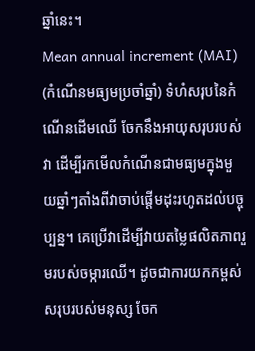ឆ្នាំនេះ។
Mean annual increment (MAI) (កំណើនមធ្យមប្រចាំឆ្នាំ) ទំហំសរុបនៃកំណើនដើមឈើ ចែកនឹងអាយុសរុបរបស់វា ដើម្បីរកមើលកំណើនជាមធ្យមក្នុងមួយឆ្នាំៗតាំងពីវាចាប់ផ្តើមដុះរហូតដល់បច្ចុប្បន្ន។ គេប្រើវាដើម្បីវាយតម្លៃផលិតភាពរួមរបស់ចម្ការឈើ។ ដូចជាការយកកម្ពស់សរុបរបស់មនុស្ស ចែក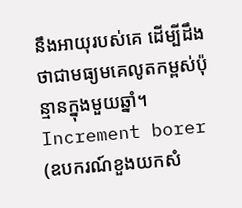នឹងអាយុរបស់គេ ដើម្បីដឹងថាជាមធ្យមគេលូតកម្ពស់ប៉ុន្មានក្នុងមួយឆ្នាំ។
Increment borer (ឧបករណ៍ខួងយកសំ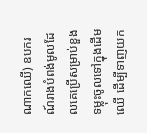ណាកឈើ) ឧបករណ៍រាងបំពង់មូលដែលគេប្រើសម្រាប់ខួងទម្លុះចូលទៅក្នុងដើមឈើ ដើម្បីទាញយក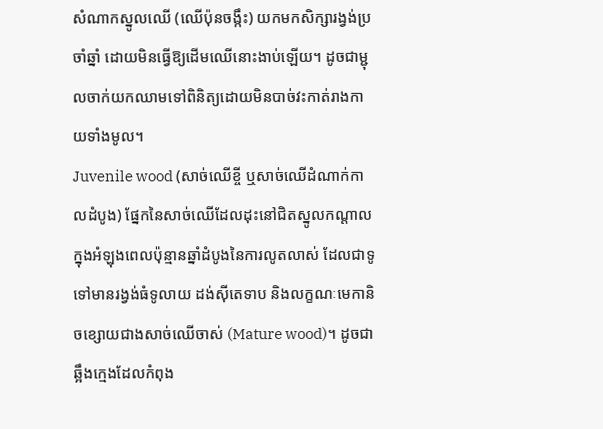សំណាកស្នូលឈើ (ឈើប៉ុនចង្កឹះ) យកមកសិក្សារង្វង់ប្រចាំឆ្នាំ ដោយមិនធ្វើឱ្យដើមឈើនោះងាប់ឡើយ។ ដូចជាម្ជុលចាក់យកឈាមទៅពិនិត្យដោយមិនបាច់វះកាត់រាងកាយទាំងមូល។
Juvenile wood (សាច់ឈើខ្ចី ឬសាច់ឈើដំណាក់កាលដំបូង) ផ្នែកនៃសាច់ឈើដែលដុះនៅជិតស្នូលកណ្តាលក្នុងអំឡុងពេលប៉ុន្មានឆ្នាំដំបូងនៃការលូតលាស់ ដែលជាទូទៅមានរង្វង់ធំទូលាយ ដង់ស៊ីតេទាប និងលក្ខណៈមេកានិចខ្សោយជាងសាច់ឈើចាស់ (Mature wood)។ ដូចជាឆ្អឹងក្មេងដែលកំពុង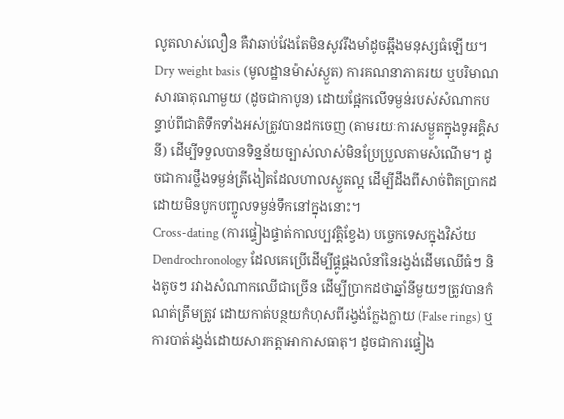លូតលាស់លឿន គឺវាឆាប់វែងតែមិនសូវរឹងមាំដូចឆ្អឹងមនុស្សធំឡើយ។
Dry weight basis (មូលដ្ឋានម៉ាស់ស្ងួត) ការគណនាភាគរយ ឬបរិមាណសារធាតុណាមួយ (ដូចជាកាបូន) ដោយផ្អែកលើទម្ងន់របស់សំណាកបន្ទាប់ពីជាតិទឹកទាំងអស់ត្រូវបានដកចេញ (តាមរយៈការសម្ងួតក្នុងទូអគ្គិសនី) ដើម្បីទទួលបានទិន្នន័យច្បាស់លាស់មិនប្រែប្រួលតាមសំណើម។ ដូចជាការថ្លឹងទម្ងន់ត្រីងៀតដែលហាលស្ងួតល្អ ដើម្បីដឹងពីសាច់ពិតប្រាកដ ដោយមិនបូកបញ្ចូលទម្ងន់ទឹកនៅក្នុងនោះ។
Cross-dating (ការផ្ទៀងផ្ទាត់កាលប្បវត្តិខ្វែង) បច្ចេកទេសក្នុងវិស័យ Dendrochronology ដែលគេប្រើដើម្បីផ្គូផ្គងលំនាំនៃរង្វង់ដើមឈើធំៗ និងតូចៗ រវាងសំណាកឈើជាច្រើន ដើម្បីប្រាកដថាឆ្នាំនីមួយៗត្រូវបានកំណត់ត្រឹមត្រូវ ដោយកាត់បន្ថយកំហុសពីរង្វង់ក្លែងក្លាយ (False rings) ឬការបាត់រង្វង់ដោយសារកត្តាអាកាសធាតុ។ ដូចជាការផ្ទៀង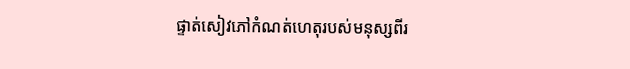ផ្ទាត់សៀវភៅកំណត់ហេតុរបស់មនុស្សពីរ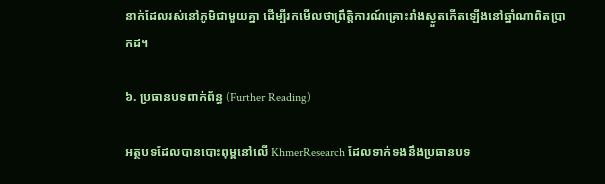នាក់ដែលរស់នៅភូមិជាមួយគ្នា ដើម្បីរកមើលថាព្រឹត្តិការណ៍គ្រោះរាំងស្ងួតកើតឡើងនៅឆ្នាំណាពិតប្រាកដ។

៦. ប្រធានបទពាក់ព័ន្ធ (Further Reading)

អត្ថបទដែលបានបោះពុម្ពនៅលើ KhmerResearch ដែលទាក់ទងនឹងប្រធានបទ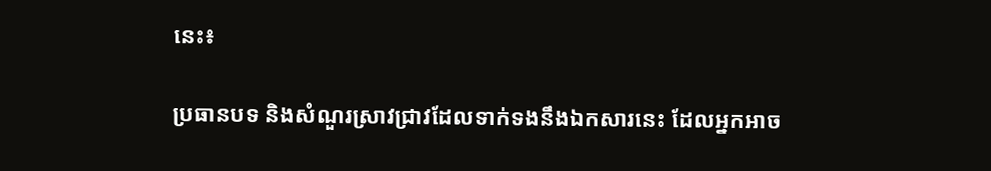នេះ៖

ប្រធានបទ និងសំណួរស្រាវជ្រាវដែលទាក់ទងនឹងឯកសារនេះ ដែលអ្នកអាច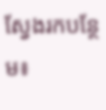ស្វែងរកបន្ថែម៖